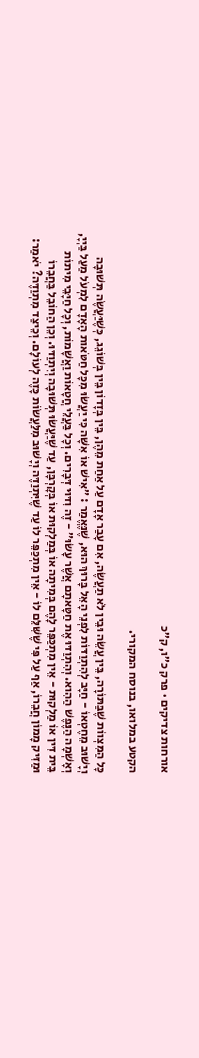אורחות צדיקים · פרק כ״ו, ק״כ

הקטע במלואו, בנוסח המקורי.

כָּל הַמִּצְווֹת שֶׁבַּתּוֹרָה, בֵּין עֲשֵׂה וּבֵין לֹא תַעֲשֶׂה, אִם עָבַר אָדָם עַל אַחַת מֵהֶן, בֵּין בְּזָדוֹן בֵּין בְּשׁוֹגֵג, כְּשֶׁיַּעֲשֶׂה תְּשׁוּבָה וְיָשׁוּב מֵחֶטְאוֹ - חַיָּב לְהִתְוַדּוֹת לִפְנֵי הָאֵל בָּרוּךְ הוּא, שֶׁנֶּאֱמַר : ״אִישׁ אוֹ אִשָּׁה כִּי יַעֲשׂוּ מִכָּל חַטֹּאות הָאָדָם לִמְעֹל מַעַל בַּיְיָ, וְאָשְׁמָה הַנֶּפֶשׁ הַהִוא. וְהִתְוַדּוּ אֶת חַטָּאתָם אֲשֶׁר עָשׂוּ״ - זֶה וִדּוּי דְּבָרִים. וְכָל בַּעֲלֵי חֲטָאוֹת וַאֲשָׁמוֹת, וְכָל חַיָּבֵי מִיתוֹת בֵּית דִּין אוֹ מַלְקוּת - אֵין מִתְכַּפֵּר לָהֶם בְּמִיתָה אוֹ בְּמַלְקוּת אוֹ בְּקָרְבָּן, עַד שֶׁיַּעֲשׂוּ תְּשׁוּבָה וְיִתְוַדּוּ. וְכֵן הַחוֹבֵל בַּחֲבֵרוֹ וּמַזִּיק מָמוֹן חֲבֵרוֹ, אַף עַל פִּי שֶׁשִּׁלֵּם לוֹ - אֵין מִתְכַּפֵּר לוֹ עַד שֶׁיִּתְוַדֶּה וְיָשׁוּב מִלַּעֲשׂוֹת כָּזֶה לְעוֹלָם. וְכֵיצַד מִתְוַדֶּה? יֹאמַר: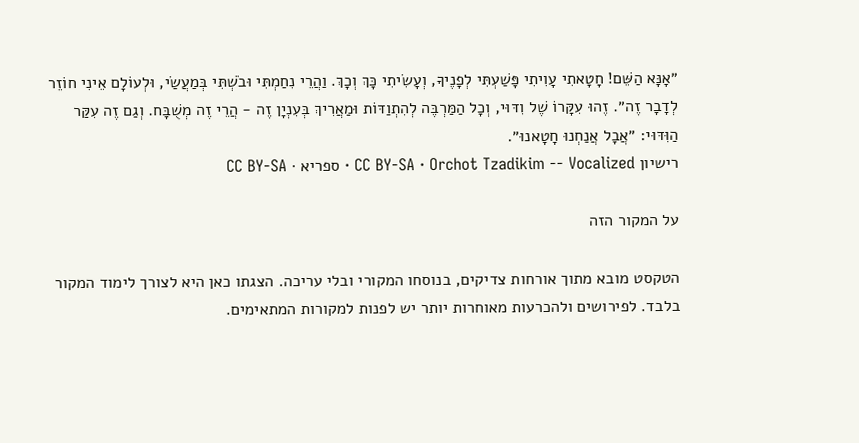״אָנָּא הַשֵּׁם! חָטָאתִי עָוִיתִי פָּשַׁעְתִּי לְפָנֶיךָ, וְעָשִׂיתִי כָּךְ וְכָךְ. וַהֲרֵי נִחַמְתִּי וּבֹשְׁתִּי בְּמַעֲשַׂי, וּלְעוֹלָם אֵינִי חוֹזֵר לְדָבָר זֶה״. זֶהוּ עִקָּרוֹ שֶׁל וִדּוּי, וְכָל הַמַּרְבֶּה לְהִתְוַדּוֹת וּמַאֲרִיךְ בְּעִנְיָן זֶה - הֲרֵי זֶה מְשֻׁבָּח. וְגַם זֶה עִקַּר הַוִּדּוּי: ״אֲבָל אֲנַחְנוּ חָטָאנוּ״.
רישיון CC BY-SA · Orchot Tzadikim -- Vocalized · ספריא · CC BY-SA

על המקור הזה

הטקסט מובא מתוך אורחות צדיקים, בנוסחו המקורי ובלי עריכה. הצגתו כאן היא לצורך לימוד המקור בלבד. לפירושים ולהכרעות מאוחרות יותר יש לפנות למקורות המתאימים.